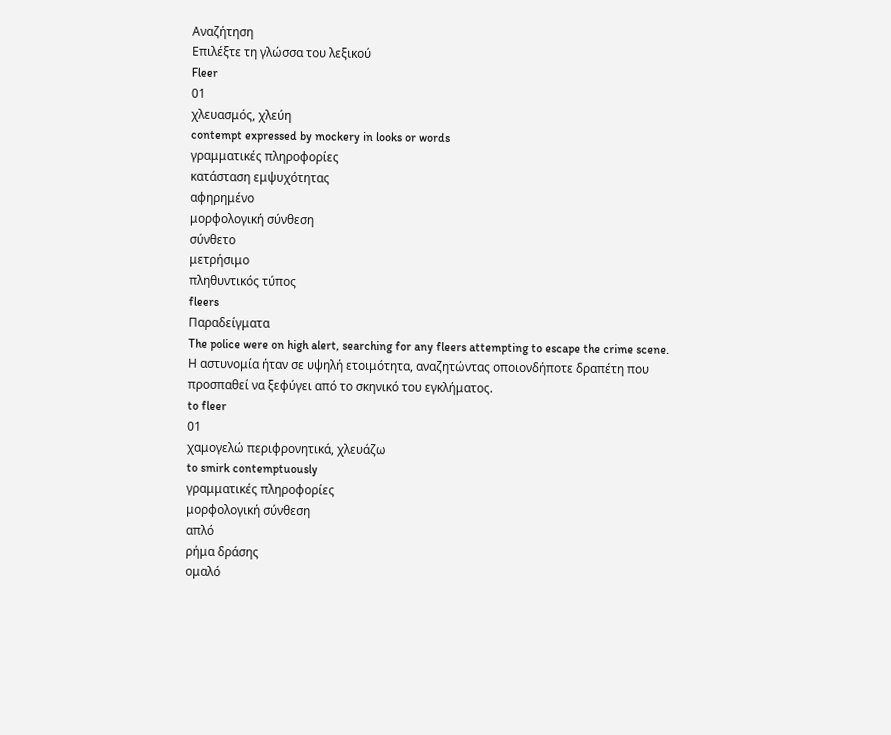Αναζήτηση
Επιλέξτε τη γλώσσα του λεξικού
Fleer
01
χλευασμός, χλεύη
contempt expressed by mockery in looks or words
γραμματικές πληροφορίες
κατάσταση εμψυχότητας
αφηρημένο
μορφολογική σύνθεση
σύνθετο
μετρήσιμο
πληθυντικός τύπος
fleers
Παραδείγματα
The police were on high alert, searching for any fleers attempting to escape the crime scene.
Η αστυνομία ήταν σε υψηλή ετοιμότητα, αναζητώντας οποιονδήποτε δραπέτη που προσπαθεί να ξεφύγει από το σκηνικό του εγκλήματος.
to fleer
01
χαμογελώ περιφρονητικά, χλευάζω
to smirk contemptuously
γραμματικές πληροφορίες
μορφολογική σύνθεση
απλό
ρήμα δράσης
ομαλό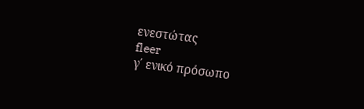ενεστώτας
fleer
γ΄ ενικό πρόσωπο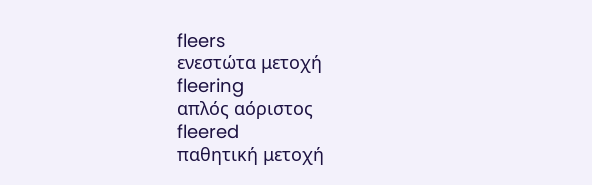fleers
ενεστώτα μετοχή
fleering
απλός αόριστος
fleered
παθητική μετοχή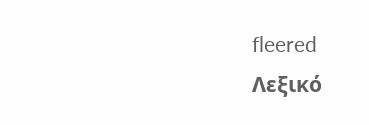fleered
Λεξικό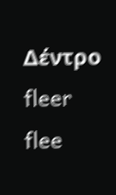Δέντρο
fleer
flee